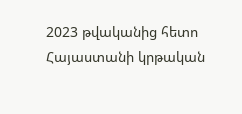2023 թվականից հետո Հայաստանի կրթական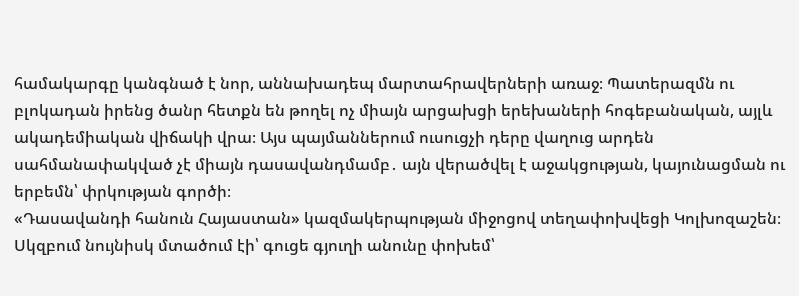համակարգը կանգնած է նոր, աննախադեպ մարտահրավերների առաջ։ Պատերազմն ու բլոկադան իրենց ծանր հետքն են թողել ոչ միայն արցախցի երեխաների հոգեբանական, այլև ակադեմիական վիճակի վրա։ Այս պայմաններում ուսուցչի դերը վաղուց արդեն սահմանափակված չէ միայն դասավանդմամբ․ այն վերածվել է աջակցության, կայունացման ու երբեմն՝ փրկության գործի։
«Դասավանդի հանուն Հայաստան» կազմակերպության միջոցով տեղափոխվեցի Կոլխոզաշեն։ Սկզբում նույնիսկ մտածում էի՝ գուցե գյուղի անունը փոխեմ՝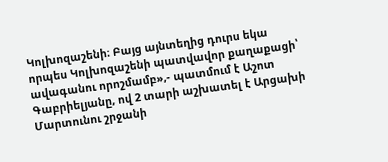Կոլխոզաշենի։ Բայց այնտեղից դուրս եկա որպես Կոլխոզաշենի պատվավոր քաղաքացի՝ ավագանու որոշմամբ»,- պատմում է Աշոտ Գաբրիելյանը, ով 2 տարի աշխատել է Արցախի Մարտունու շրջանի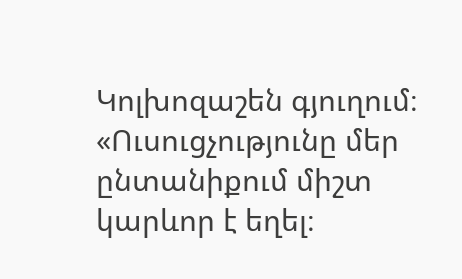Կոլխոզաշեն գյուղում։
«Ուսուցչությունը մեր ընտանիքում միշտ կարևոր է եղել։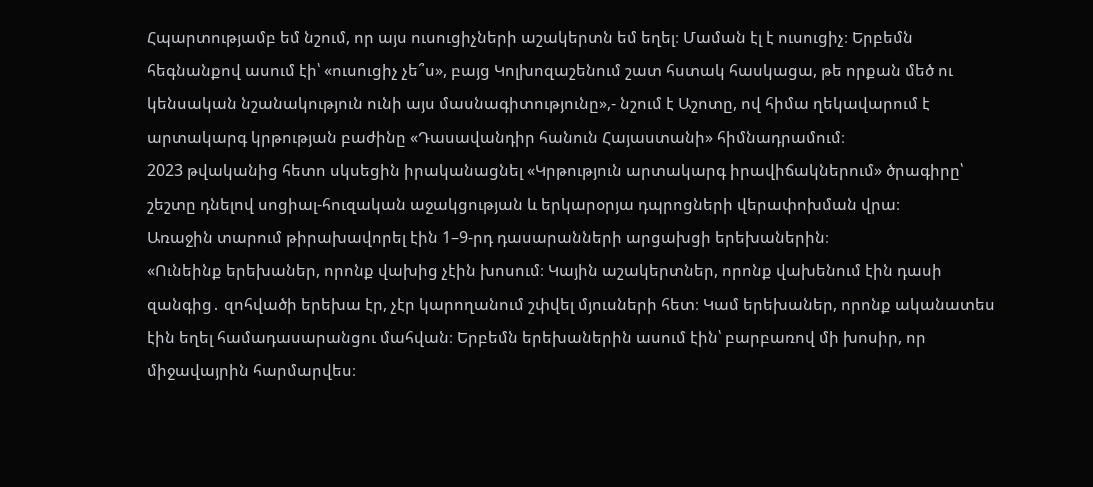Հպարտությամբ եմ նշում, որ այս ուսուցիչների աշակերտն եմ եղել։ Մաման էլ է ուսուցիչ։ Երբեմն հեգնանքով ասում էի՝ «ուսուցիչ չե՞ս», բայց Կոլխոզաշենում շատ հստակ հասկացա, թե որքան մեծ ու կենսական նշանակություն ունի այս մասնագիտությունը»,- նշում է Աշոտը, ով հիմա ղեկավարում է արտակարգ կրթության բաժինը «Դասավանդիր հանուն Հայաստանի» հիմնադրամում։
2023 թվականից հետո սկսեցին իրականացնել «Կրթություն արտակարգ իրավիճակներում» ծրագիրը՝ շեշտը դնելով սոցիալ-հուզական աջակցության և երկարօրյա դպրոցների վերափոխման վրա։
Առաջին տարում թիրախավորել էին 1–9-րդ դասարանների արցախցի երեխաներին։
«Ունեինք երեխաներ, որոնք վախից չէին խոսում։ Կային աշակերտներ, որոնք վախենում էին դասի զանգից․ զոհվածի երեխա էր, չէր կարողանում շփվել մյուսների հետ։ Կամ երեխաներ, որոնք ականատես էին եղել համադասարանցու մահվան։ Երբեմն երեխաներին ասում էին՝ բարբառով մի խոսիր, որ միջավայրին հարմարվես։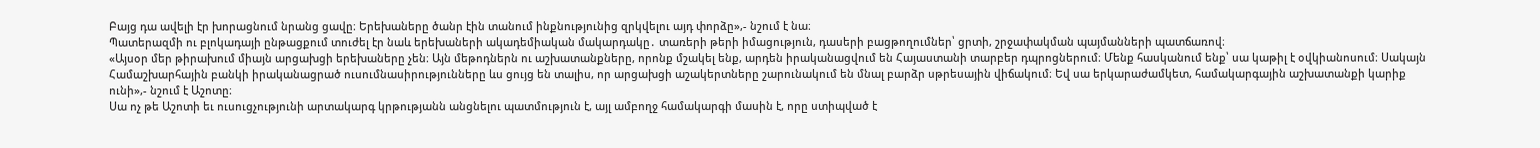Բայց դա ավելի էր խորացնում նրանց ցավը։ Երեխաները ծանր էին տանում ինքնությունից զրկվելու այդ փորձը»,- նշում է նա։
Պատերազմի ու բլոկադայի ընթացքում տուժել էր նաև երեխաների ակադեմիական մակարդակը․ տառերի թերի իմացություն, դասերի բացթողումներ՝ ցրտի, շրջափակման պայմանների պատճառով։
«Այսօր մեր թիրախում միայն արցախցի երեխաները չեն։ Այն մեթոդներն ու աշխատանքները, որոնք մշակել ենք, արդեն իրականացվում են Հայաստանի տարբեր դպրոցներում։ Մենք հասկանում ենք՝ սա կաթիլ է օվկիանոսում։ Սակայն Համաշխարհային բանկի իրականացրած ուսումնասիրությունները ևս ցույց են տալիս, որ արցախցի աշակերտները շարունակում են մնալ բարձր սթրեսային վիճակում։ Եվ սա երկարաժամկետ, համակարգային աշխատանքի կարիք ունի»,- նշում է Աշոտը։
Սա ոչ թե Աշոտի եւ ուսուցչությունի արտակարգ կրթությանն անցնելու պատմություն է, այլ ամբողջ համակարգի մասին է, որը ստիպված է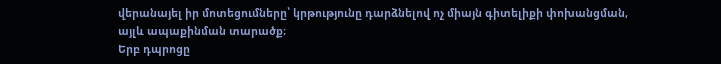վերանայել իր մոտեցումները՝ կրթությունը դարձնելով ոչ միայն գիտելիքի փոխանցման, այլև ապաքինման տարածք։
Երբ դպրոցը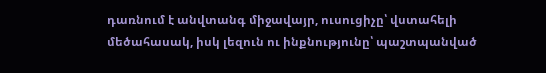դառնում է անվտանգ միջավայր, ուսուցիչը՝ վստահելի մեծահասակ, իսկ լեզուն ու ինքնությունը՝ պաշտպանված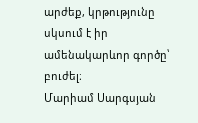արժեք, կրթությունը սկսում է իր ամենակարևոր գործը՝ բուժել։
Մարիամ Սարգսյան